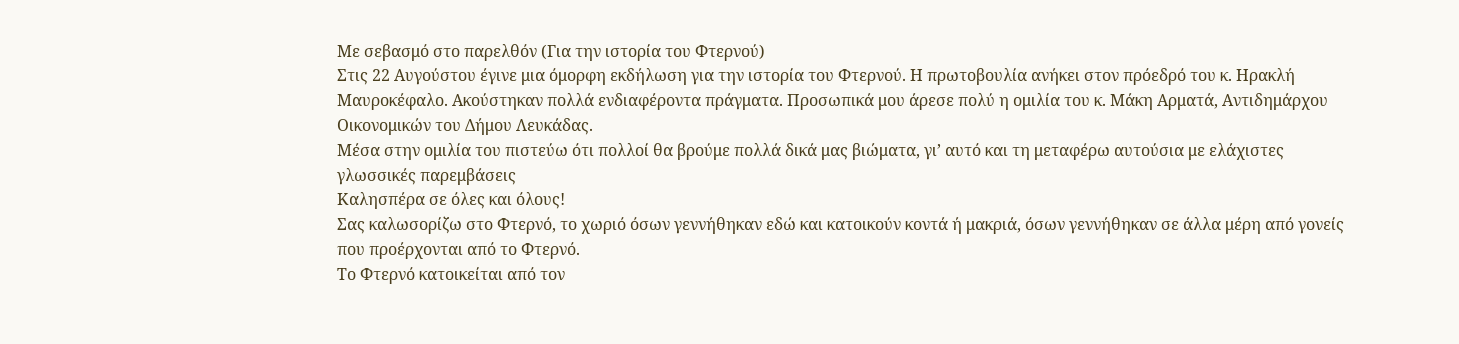Με σεβασμό στο παρελθόν (Για την ιστορία του Φτερνού)
Στις 22 Αυγούστου έγινε μια όμορφη εκδήλωση για την ιστορία του Φτερνού. Η πρωτοβουλία ανήκει στον πρόεδρό του κ. Ηρακλή Μαυροκέφαλο. Ακούστηκαν πολλά ενδιαφέροντα πράγματα. Προσωπικά μου άρεσε πολύ η ομιλία του κ. Μάκη Αρματά, Αντιδημάρχου Οικονομικών του Δήμου Λευκάδας.
Μέσα στην ομιλία του πιστεύω ότι πολλοί θα βρούμε πολλά δικά μας βιώματα, γι’ αυτό και τη μεταφέρω αυτούσια με ελάχιστες γλωσσικές παρεμβάσεις
Καλησπέρα σε όλες και όλους!
Σας καλωσορίζω στο Φτερνό, το χωριό όσων γεννήθηκαν εδώ και κατοικούν κοντά ή μακριά, όσων γεννήθηκαν σε άλλα μέρη από γονείς που προέρχονται από το Φτερνό.
Το Φτερνό κατοικείται από τον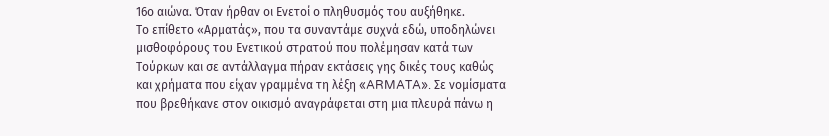16ο αιώνα. Όταν ήρθαν οι Ενετοί ο πληθυσμός του αυξήθηκε.
Το επίθετο «Αρματάς», που τα συναντάμε συχνά εδώ, υποδηλώνει μισθοφόρους του Ενετικού στρατού που πολέμησαν κατά των Τούρκων και σε αντάλλαγμα πήραν εκτάσεις γης δικές τους καθώς και χρήματα που είχαν γραμμένα τη λέξη «ARMATA». Σε νομίσματα που βρεθήκανε στον οικισμό αναγράφεται στη μια πλευρά πάνω η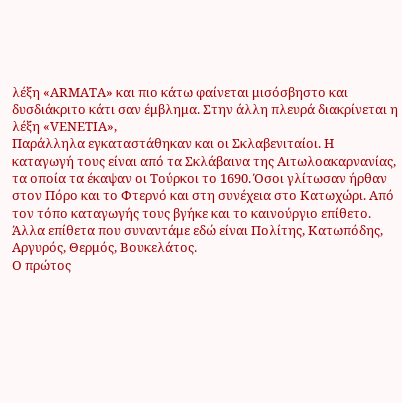λέξη «ARMATA» και πιο κάτω φαίνεται μισόσβηστο και δυσδιάκριτο κάτι σαν έμβλημα. Στην άλλη πλευρά διακρίνεται η λέξη «VENETIA»,
Παράλληλα εγκαταστάθηκαν και οι Σκλαβενιταίοι. Η καταγωγή τους είναι από τα Σκλάβαινα της Αιτωλοακαρνανίας, τα οποία τα έκαψαν οι Τούρκοι το 1690. Όσοι γλίτωσαν ήρθαν στον Πόρο και το Φτερνό και στη συνέχεια στο Κατωχώρι. Από τον τόπο καταγωγής τους βγήκε και το καινούργιο επίθετο.
Άλλα επίθετα που συναντάμε εδώ είναι Πολίτης, Κατωπόδης, Αργυρός, Θερμός, Βουκελάτος.
Ο πρώτος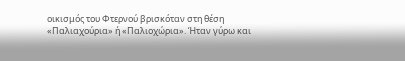οικισμός του Φτερνού βρισκόταν στη θέση «Παλιαχούρια» ή «Παλιοχώρια». Ήταν γύρω και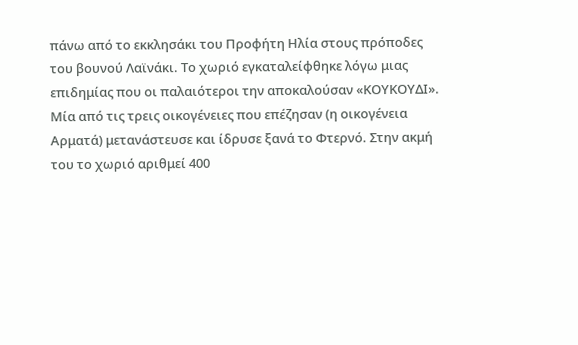πάνω από το εκκλησάκι του Προφήτη Ηλία στους πρόποδες του βουνού Λαϊνάκι. Το χωριό εγκαταλείφθηκε λόγω μιας επιδημίας που οι παλαιότεροι την αποκαλούσαν «ΚΟΥΚΟΥΔΙ».
Μία από τις τρεις οικογένειες που επέζησαν (η οικογένεια Αρματά) μετανάστευσε και ίδρυσε ξανά το Φτερνό. Στην ακμή του το χωριό αριθμεί 400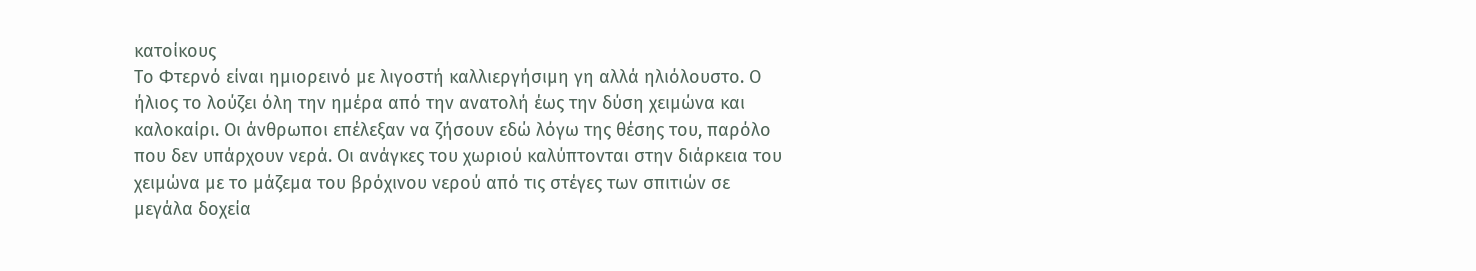κατοίκους
Το Φτερνό είναι ημιορεινό με λιγοστή καλλιεργήσιμη γη αλλά ηλιόλουστο. Ο ήλιος το λούζει όλη την ημέρα από την ανατολή έως την δύση χειμώνα και καλοκαίρι. Οι άνθρωποι επέλεξαν να ζήσουν εδώ λόγω της θέσης του, παρόλο που δεν υπάρχουν νερά. Οι ανάγκες του χωριού καλύπτονται στην διάρκεια του χειμώνα με το μάζεμα του βρόχινου νερού από τις στέγες των σπιτιών σε μεγάλα δοχεία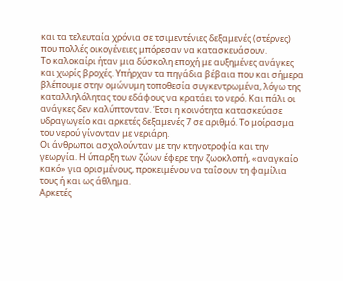και τα τελευταία χρόνια σε τσιμεντένιες δεξαμενές (στέρνες) που πολλές οικογένειες μπόρεσαν να κατασκευάσουν.
Το καλοκαίρι ήταν μια δύσκολη εποχή με αυξημένες ανάγκες και χωρίς βροχές. Υπήρχαν τα πηγάδια βέβαια που και σήμερα βλέπουμε στην ομώνυμη τοποθεσία συγκεντρωμένα, λόγω της καταλληλόλητας του εδάφους να κρατάει το νερό. Και πάλι οι ανάγκες δεν καλύπτονταν. Έτσι η κοινότητα κατασκεύασε υδραγωγείο και αρκετές δεξαμενές 7 σε αριθμό. Το μοίρασμα του νερού γίνονταν με νεριάρη.
Οι άνθρωποι ασχολούνταν με την κτηνοτροφία και την γεωργία. Η ύπαρξη των ζώων έφερε την ζωοκλοπή, «αναγκαίο κακό» για ορισμένους, προκειμένου να ταΐσουν τη φαμίλια τους ή και ως άθλημα.
Αρκετές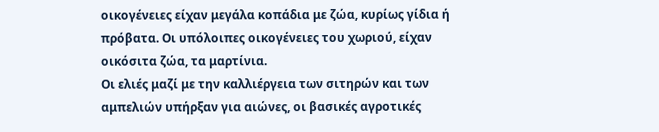οικογένειες είχαν μεγάλα κοπάδια με ζώα, κυρίως γίδια ή πρόβατα. Οι υπόλοιπες οικογένειες του χωριού, είχαν οικόσιτα ζώα, τα μαρτίνια.
Οι ελιές μαζί με την καλλιέργεια των σιτηρών και των αμπελιών υπήρξαν για αιώνες, οι βασικές αγροτικές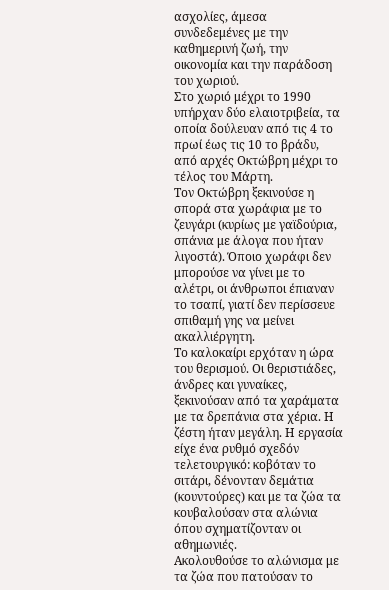ασχολίες, άμεσα συνδεδεμένες με την καθημερινή ζωή, την οικονομία και την παράδοση του χωριού.
Στο χωριό μέχρι το 1990 υπήρχαν δύο ελαιοτριβεία, τα οποία δούλευαν από τις 4 το πρωί έως τις 10 το βράδυ, από αρχές Οκτώβρη μέχρι το τέλος του Μάρτη.
Τον Οκτώβρη ξεκινούσε η σπορά στα χωράφια με το ζευγάρι (κυρίως με γαϊδούρια, σπάνια με άλογα που ήταν λιγοστά). Όποιο χωράφι δεν μπορούσε να γίνει με το αλέτρι, οι άνθρωποι έπιαναν το τσαπί, γιατί δεν περίσσευε σπιθαμή γης να μείνει ακαλλιέργητη.
Το καλοκαίρι ερχόταν η ώρα του θερισμού. Οι θεριστιάδες, άνδρες και γυναίκες, ξεκινούσαν από τα χαράματα με τα δρεπάνια στα χέρια. Η ζέστη ήταν μεγάλη. Η εργασία είχε ένα ρυθμό σχεδόν τελετουργικό: κοβόταν το σιτάρι, δένονταν δεμάτια (κουντούρες) και με τα ζώα τα κουβαλούσαν στα αλώνια όπου σχηματίζονταν οι αθημωνιές.
Ακολουθούσε το αλώνισμα με τα ζώα που πατούσαν το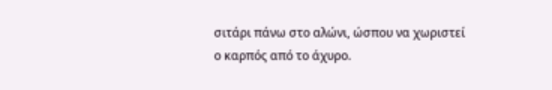σιτάρι πάνω στο αλώνι, ώσπου να χωριστεί ο καρπός από το άχυρο.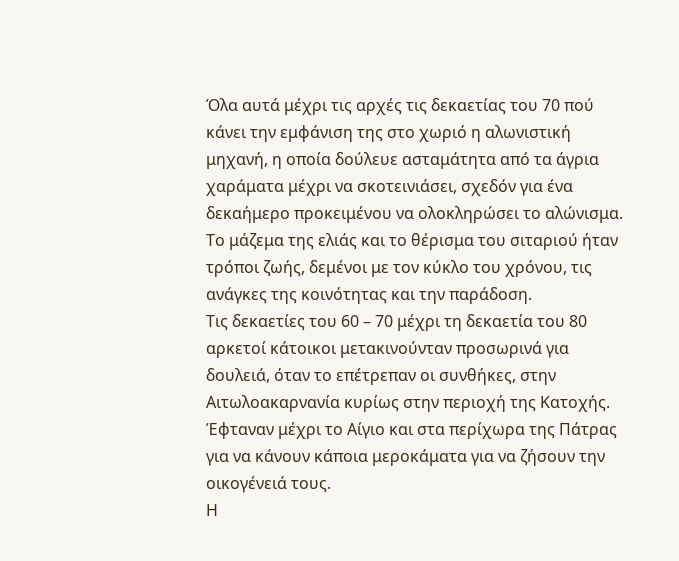Όλα αυτά μέχρι τις αρχές τις δεκαετίας του 70 πού κάνει την εμφάνιση της στο χωριό η αλωνιστική μηχανή, η οποία δούλευε ασταμάτητα από τα άγρια χαράματα μέχρι να σκοτεινιάσει, σχεδόν για ένα δεκαήμερο προκειμένου να ολοκληρώσει το αλώνισμα.
Το μάζεμα της ελιάς και το θέρισμα του σιταριού ήταν τρόποι ζωής, δεμένοι με τον κύκλο του χρόνου, τις ανάγκες της κοινότητας και την παράδοση.
Τις δεκαετίες του 60 – 70 μέχρι τη δεκαετία του 80 αρκετοί κάτοικοι μετακινούνταν προσωρινά για δουλειά, όταν το επέτρεπαν οι συνθήκες, στην Αιτωλοακαρνανία κυρίως στην περιοχή της Κατοχής. Έφταναν μέχρι το Αίγιο και στα περίχωρα της Πάτρας για να κάνουν κάποια μεροκάματα για να ζήσουν την οικογένειά τους.
Η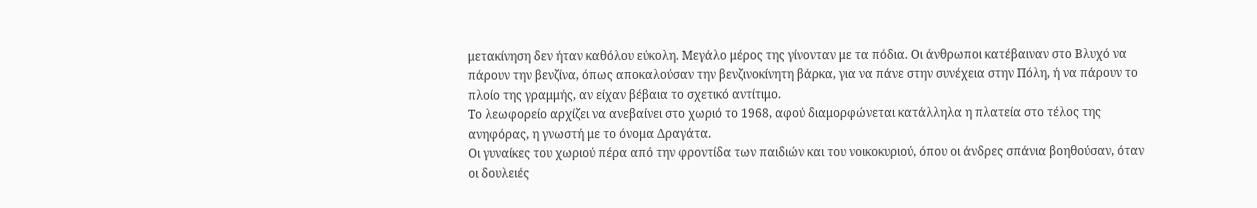μετακίνηση δεν ήταν καθόλου εύκολη. Μεγάλο μέρος της γίνονταν με τα πόδια. Οι άνθρωποι κατέβαιναν στο Βλυχό να πάρουν την βενζίνα, όπως αποκαλούσαν την βενζινοκίνητη βάρκα, για να πάνε στην συνέχεια στην Πόλη, ή να πάρουν το πλοίο της γραμμής, αν είχαν βέβαια το σχετικό αντίτιμο.
Το λεωφορείο αρχίζει να ανεβαίνει στο χωριό το 1968, αφού διαμορφώνεται κατάλληλα η πλατεία στο τέλος της ανηφόρας, η γνωστή με το όνομα Δραγάτα.
Οι γυναίκες του χωριού πέρα από την φροντίδα των παιδιών και του νοικοκυριού, όπου οι άνδρες σπάνια βοηθούσαν, όταν οι δουλειές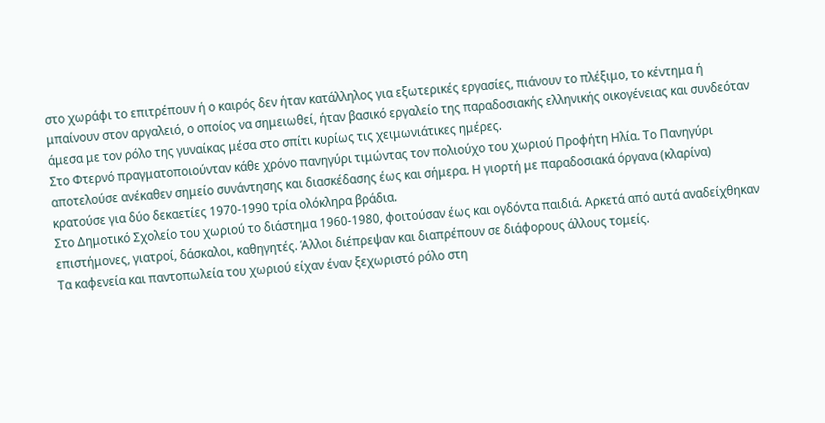στο χωράφι το επιτρέπουν ή ο καιρός δεν ήταν κατάλληλος για εξωτερικές εργασίες, πιάνουν το πλέξιμο, το κέντημα ή μπαίνουν στον αργαλειό, ο οποίος να σημειωθεί, ήταν βασικό εργαλείο της παραδοσιακής ελληνικής οικογένειας και συνδεόταν άμεσα με τον ρόλο της γυναίκας μέσα στο σπίτι κυρίως τις χειμωνιάτικες ημέρες.
Στο Φτερνό πραγματοποιούνταν κάθε χρόνο πανηγύρι τιμώντας τον πολιούχο του χωριού Προφήτη Ηλία. Το Πανηγύρι αποτελούσε ανέκαθεν σημείο συνάντησης και διασκέδασης έως και σήμερα. Η γιορτή με παραδοσιακά όργανα (κλαρίνα) κρατούσε για δύο δεκαετίες 1970-1990 τρία ολόκληρα βράδια.
Στο Δημοτικό Σχολείο του χωριού το διάστημα 1960-1980, φοιτούσαν έως και ογδόντα παιδιά. Αρκετά από αυτά αναδείχθηκαν επιστήμονες, γιατροί, δάσκαλοι, καθηγητές. Άλλοι διέπρεψαν και διαπρέπουν σε διάφορους άλλους τομείς.
Τα καφενεία και παντοπωλεία του χωριού είχαν έναν ξεχωριστό ρόλο στη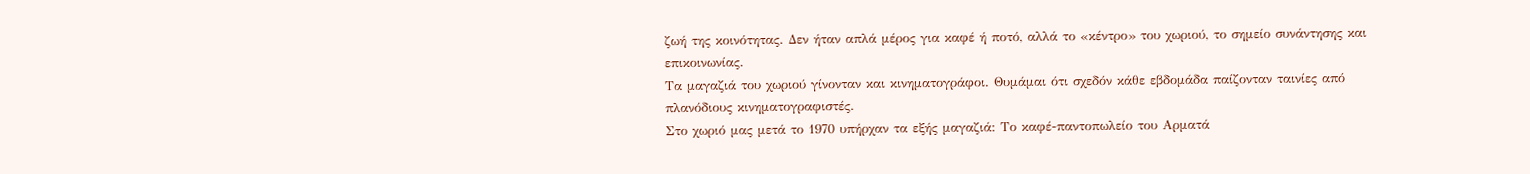ζωή της κοινότητας. Δεν ήταν απλά μέρος για καφέ ή ποτό, αλλά το «κέντρο» του χωριού, το σημείο συνάντησης και επικοινωνίας.
Τα μαγαζιά του χωριού γίνονταν και κινηματογράφοι. Θυμάμαι ότι σχεδόν κάθε εβδομάδα παίζονταν ταινίες από πλανόδιους κινηματογραφιστές.
Στο χωριό μας μετά το 1970 υπήρχαν τα εξής μαγαζιά: Το καφέ-παντοπωλείο του Αρματά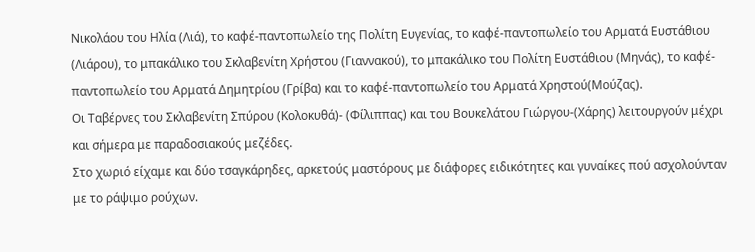Νικολάου του Ηλία (Λιά), το καφέ-παντοπωλείο της Πολίτη Ευγενίας, το καφέ-παντοπωλείο του Αρματά Ευστάθιου (Λιάρου), το μπακάλικο του Σκλαβενίτη Χρήστου (Γιαννακού), το μπακάλικο του Πολίτη Ευστάθιου (Μηνάς), το καφέ-παντοπωλείο του Αρματά Δημητρίου (Γρίβα) και το καφέ-παντοπωλείο του Αρματά Χρηστού(Μούζας).
Οι Ταβέρνες του Σκλαβενίτη Σπύρου (Κολοκυθά)- (Φίλιππας) και του Βουκελάτου Γιώργου-(Χάρης) λειτουργούν μέχρι και σήμερα με παραδοσιακούς μεζέδες.
Στο χωριό είχαμε και δύο τσαγκάρηδες, αρκετούς μαστόρους με διάφορες ειδικότητες και γυναίκες πού ασχολούνταν με το ράψιμο ρούχων.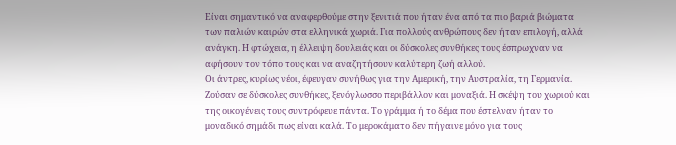Είναι σημαντικό να αναφερθούμε στην ξενιτιά που ήταν ένα από τα πιο βαριά βιώματα των παλιών καιρών στα ελληνικά χωριά. Για πολλούς ανθρώπους δεν ήταν επιλογή, αλλά ανάγκη. Η φτώχεια, η έλλειψη δουλειάς και οι δύσκολες συνθήκες τους έσπρωχναν να αφήσουν τον τόπο τους και να αναζητήσουν καλύτερη ζωή αλλού.
Οι άντρες, κυρίως νέοι, έφευγαν συνήθως για την Αμερική, την Αυστραλία, τη Γερμανία. Ζούσαν σε δύσκολες συνθήκες, ξενόγλωσσο περιβάλλον και μοναξιά. Η σκέψη του χωριού και της οικογένεις τους συντρόφευε πάντα. Το γράμμα ή το δέμα που έστελναν ήταν το μοναδικό σημάδι πως είναι καλά. Το μεροκάματο δεν πήγαινε μόνο για τους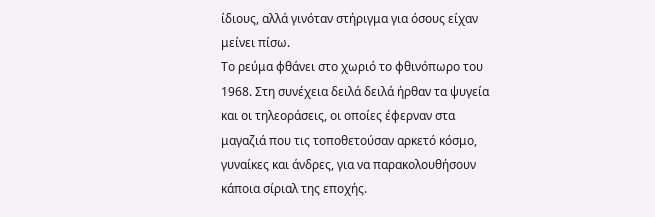ίδιους, αλλά γινόταν στήριγμα για όσους είχαν μείνει πίσω.
Το ρεύμα φθάνει στο χωριό το φθινόπωρο του 1968. Στη συνέχεια δειλά δειλά ήρθαν τα ψυγεία και οι τηλεοράσεις, οι οποίες έφερναν στα μαγαζιά που τις τοποθετούσαν αρκετό κόσμο, γυναίκες και άνδρες, για να παρακολουθήσουν κάποια σίριαλ της εποχής.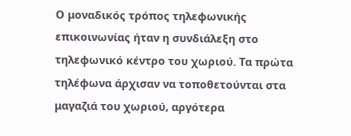Ο μοναδικός τρόπος τηλεφωνικής επικοινωνίας ήταν η συνδιάλεξη στο τηλεφωνικό κέντρο του χωριού. Τα πρώτα τηλέφωνα άρχισαν να τοποθετούνται στα μαγαζιά του χωριού, αργότερα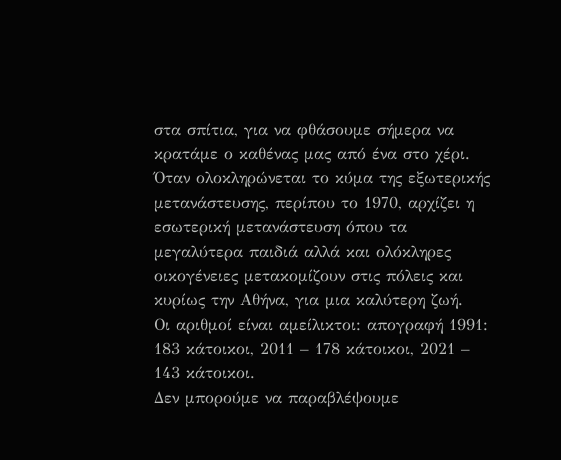στα σπίτια, για να φθάσουμε σήμερα να κρατάμε ο καθένας μας από ένα στο χέρι.
Όταν ολοκληρώνεται το κύμα της εξωτερικής μετανάστευσης, περίπου το 1970, αρχίζει η εσωτερική μετανάστευση όπου τα μεγαλύτερα παιδιά αλλά και ολόκληρες οικογένειες μετακομίζουν στις πόλεις και κυρίως την Αθήνα, για μια καλύτερη ζωή.
Οι αριθμοί είναι αμείλικτοι: απογραφή 1991: 183 κάτοικοι, 2011 – 178 κάτοικοι, 2021 – 143 κάτοικοι.
Δεν μπορούμε να παραβλέψουμε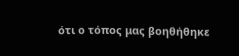ότι ο τόπος μας βοηθήθηκε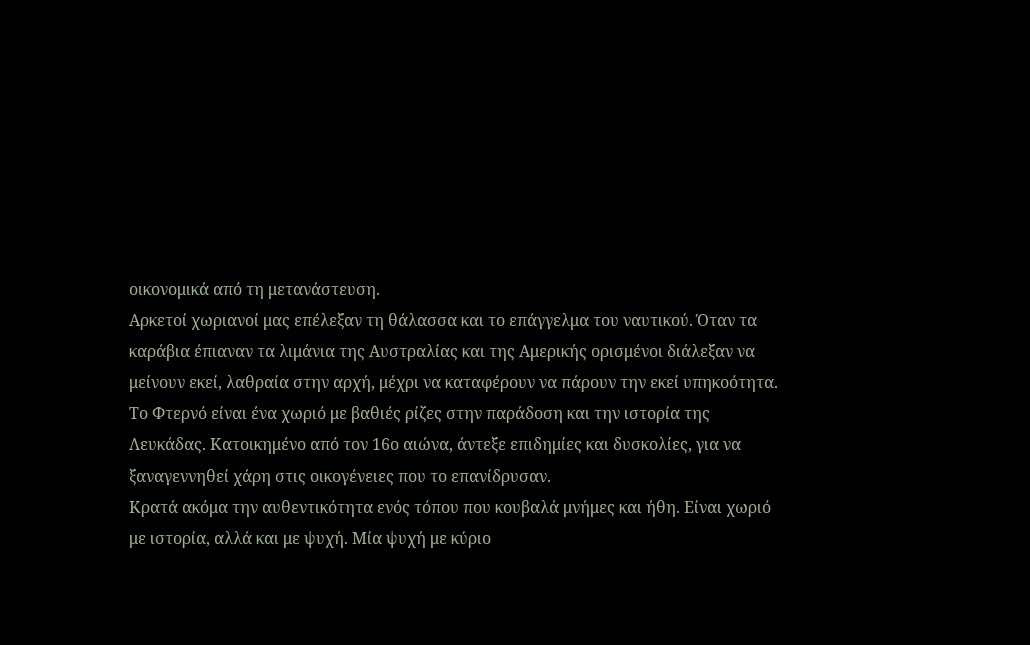οικονομικά από τη μετανάστευση.
Αρκετοί χωριανοί μας επέλεξαν τη θάλασσα και το επάγγελμα του ναυτικού. Όταν τα καράβια έπιαναν τα λιμάνια της Αυστραλίας και της Αμερικής ορισμένοι διάλεξαν να μείνουν εκεί, λαθραία στην αρχή, μέχρι να καταφέρουν να πάρουν την εκεί υπηκοότητα.
Το Φτερνό είναι ένα χωριό με βαθιές ρίζες στην παράδοση και την ιστορία της Λευκάδας. Κατοικημένο από τον 16ο αιώνα, άντεξε επιδημίες και δυσκολίες, για να ξαναγεννηθεί χάρη στις οικογένειες που το επανίδρυσαν.
Κρατά ακόμα την αυθεντικότητα ενός τόπου που κουβαλά μνήμες και ήθη. Είναι χωριό με ιστορία, αλλά και με ψυχή. Μία ψυχή με κύριο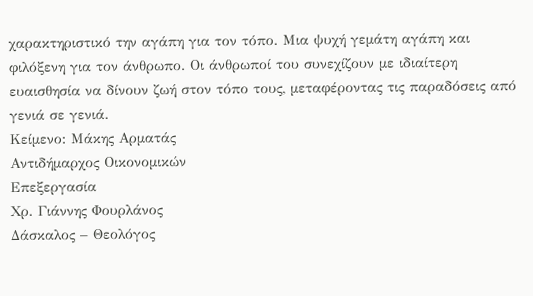χαρακτηριστικό την αγάπη για τον τόπο. Μια ψυχή γεμάτη αγάπη και φιλόξενη για τον άνθρωπο. Οι άνθρωποί του συνεχίζουν με ιδιαίτερη ευαισθησία να δίνουν ζωή στον τόπο τους, μεταφέροντας τις παραδόσεις από γενιά σε γενιά.
Κείμενο: Μάκης Αρματάς
Αντιδήμαρχος Οικονομικών
Επεξεργασία
Χρ. Γιάννης Φουρλάνος
Δάσκαλος – Θεολόγος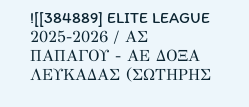![[384889] ELITE LEAGUE 2025-2026 / ΑΣ ΠΑΠΑΓΟΥ - ΑΕ ΔΟΞΑ ΛΕΥΚΑΔΑΣ (ΣΩΤΗΡΗΣ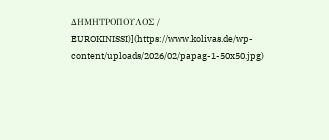ΔΗΜΗΤΡΟΠΟΥΛΟΣ / EUROKINISSI)](https://www.kolivas.de/wp-content/uploads/2026/02/papag-1-50x50.jpg)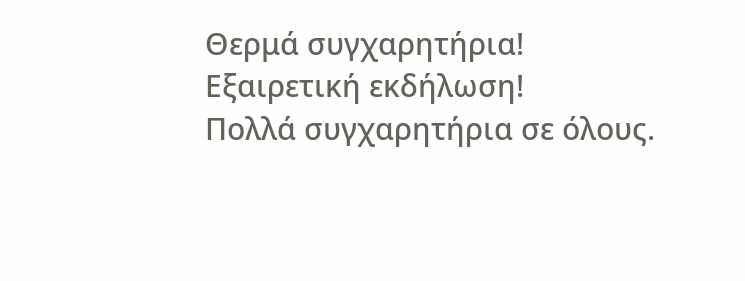Θερμά συγχαρητήρια! Εξαιρετική εκδήλωση!
Πολλά συγχαρητήρια σε όλους.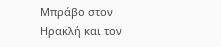Μπράβο στον Ηρακλή και τον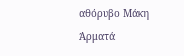αθόρυβο Μάκη Άρματά